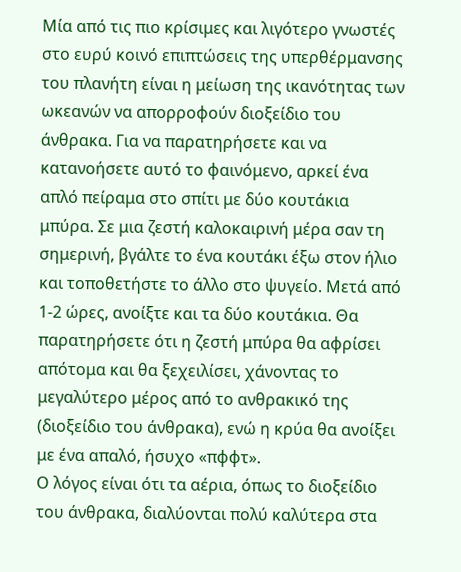Μία από τις πιο κρίσιμες και λιγότερο γνωστές στο ευρύ κοινό επιπτώσεις της υπερθέρμανσης του πλανήτη είναι η μείωση της ικανότητας των ωκεανών να απορροφούν διοξείδιο του άνθρακα. Για να παρατηρήσετε και να κατανοήσετε αυτό το φαινόμενο, αρκεί ένα απλό πείραμα στο σπίτι με δύο κουτάκια μπύρα. Σε μια ζεστή καλοκαιρινή μέρα σαν τη σημερινή, βγάλτε το ένα κουτάκι έξω στον ήλιο και τοποθετήστε το άλλο στο ψυγείο. Μετά από 1-2 ώρες, ανοίξτε και τα δύο κουτάκια. Θα παρατηρήσετε ότι η ζεστή μπύρα θα αφρίσει απότομα και θα ξεχειλίσει, χάνοντας το μεγαλύτερο μέρος από το ανθρακικό της (διοξείδιο του άνθρακα), ενώ η κρύα θα ανοίξει με ένα απαλό, ήσυχο «πφφτ».
Ο λόγος είναι ότι τα αέρια, όπως το διοξείδιο του άνθρακα, διαλύονται πολύ καλύτερα στα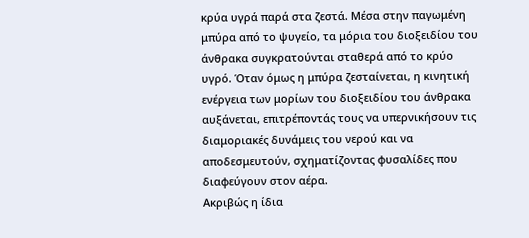κρύα υγρά παρά στα ζεστά. Μέσα στην παγωμένη μπύρα από το ψυγείο, τα μόρια του διοξειδίου του άνθρακα συγκρατούνται σταθερά από το κρύο υγρό. Όταν όμως η μπύρα ζεσταίνεται, η κινητική ενέργεια των μορίων του διοξειδίου του άνθρακα αυξάνεται, επιτρέποντάς τους να υπερνικήσουν τις διαμοριακές δυνάμεις του νερού και να αποδεσμευτούν, σχηματίζοντας φυσαλίδες που διαφεύγουν στον αέρα.
Ακριβώς η ίδια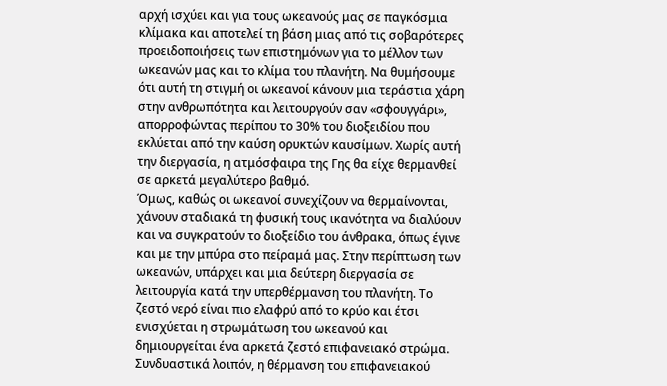αρχή ισχύει και για τους ωκεανούς μας σε παγκόσμια κλίμακα και αποτελεί τη βάση μιας από τις σοβαρότερες προειδοποιήσεις των επιστημόνων για το μέλλον των ωκεανών μας και το κλίμα του πλανήτη. Να θυμήσουμε ότι αυτή τη στιγμή οι ωκεανοί κάνουν μια τεράστια χάρη στην ανθρωπότητα και λειτουργούν σαν «σφουγγάρι», απορροφώντας περίπου το 30% του διοξειδίου που εκλύεται από την καύση ορυκτών καυσίμων. Χωρίς αυτή την διεργασία, η ατμόσφαιρα της Γης θα είχε θερμανθεί σε αρκετά μεγαλύτερο βαθμό.
Όμως, καθώς οι ωκεανοί συνεχίζουν να θερμαίνονται, χάνουν σταδιακά τη φυσική τους ικανότητα να διαλύουν και να συγκρατούν το διοξείδιο του άνθρακα, όπως έγινε και με την μπύρα στο πείραμά μας. Στην περίπτωση των ωκεανών, υπάρχει και μια δεύτερη διεργασία σε λειτουργία κατά την υπερθέρμανση του πλανήτη. Το ζεστό νερό είναι πιο ελαφρύ από το κρύο και έτσι ενισχύεται η στρωμάτωση του ωκεανού και δημιουργείται ένα αρκετά ζεστό επιφανειακό στρώμα. Συνδυαστικά λοιπόν, η θέρμανση του επιφανειακού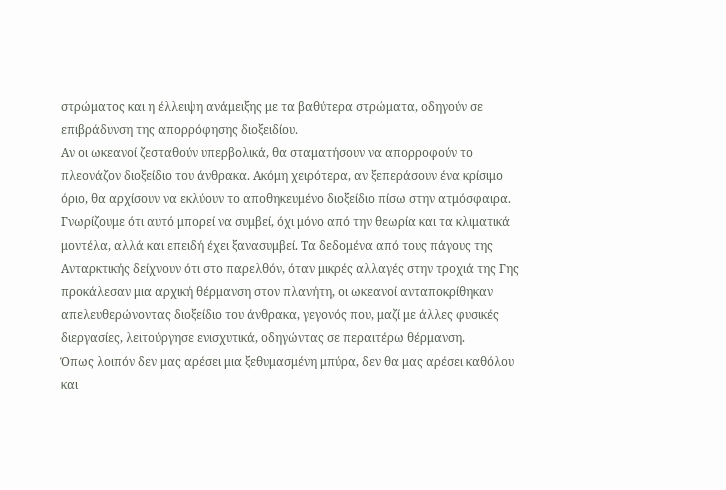στρώματος και η έλλειψη ανάμειξης με τα βαθύτερα στρώματα, οδηγούν σε επιβράδυνση της απορρόφησης διοξειδίου.
Αν οι ωκεανοί ζεσταθούν υπερβολικά, θα σταματήσουν να απορροφούν το πλεονάζον διοξείδιο του άνθρακα. Ακόμη χειρότερα, αν ξεπεράσουν ένα κρίσιμο όριο, θα αρχίσουν να εκλύουν το αποθηκευμένο διοξείδιο πίσω στην ατμόσφαιρα. Γνωρίζουμε ότι αυτό μπορεί να συμβεί, όχι μόνο από την θεωρία και τα κλιματικά μοντέλα, αλλά και επειδή έχει ξανασυμβεί. Τα δεδομένα από τους πάγους της Ανταρκτικής δείχνουν ότι στο παρελθόν, όταν μικρές αλλαγές στην τροχιά της Γης προκάλεσαν μια αρχική θέρμανση στον πλανήτη, οι ωκεανοί ανταποκρίθηκαν απελευθερώνοντας διοξείδιο του άνθρακα, γεγονός που, μαζί με άλλες φυσικές διεργασίες, λειτούργησε ενισχυτικά, οδηγώντας σε περαιτέρω θέρμανση.
Όπως λοιπόν δεν μας αρέσει μια ξεθυμασμένη μπύρα, δεν θα μας αρέσει καθόλου και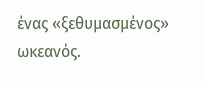ένας «ξεθυμασμένος» ωκεανός.